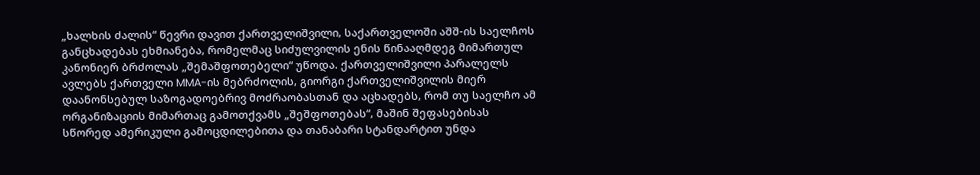„ხალხის ძალის“ წევრი დავით ქართველიშვილი, საქართველოში აშშ-ის საელჩოს განცხადებას ეხმიანება, რომელმაც სიძულვილის ენის წინააღმდეგ მიმართულ კანონიერ ბრძოლას „შემაშფოთებელი“ უწოდა. ქართველიშვილი პარალელს ავლებს ქართველი MMA-ის მებრძოლის, გიორგი ქართველიშვილის მიერ დაანონსებულ საზოგადოებრივ მოძრაობასთან და აცხადებს, რომ თუ საელჩო ამ ორგანიზაციის მიმართაც გამოთქვამს „შეშფოთებას“, მაშინ შეფასებისას სწორედ ამერიკული გამოცდილებითა და თანაბარი სტანდარტით უნდა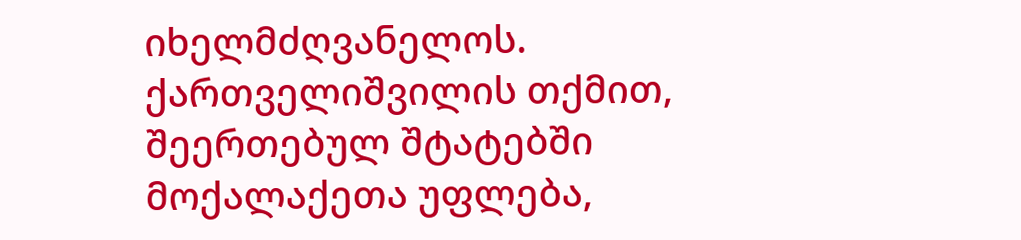იხელმძღვანელოს.
ქართველიშვილის თქმით, შეერთებულ შტატებში მოქალაქეთა უფლება,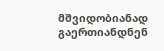მშვიდობიანად გაერთიანდნენ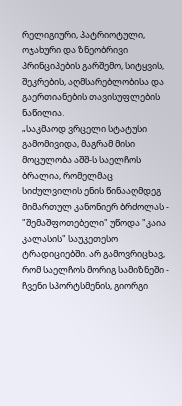რელიგიური, პატრიოტული, ოჯახური და ზნეობრივი პრინციპების გარშემო, სიტყვის, შეკრების, აღმსარებლობისა და გაერთიანების თავისუფლების ნაწილია.
„საკმაოდ ვრცელი სტატუსი გამომივიდა, მაგრამ მისი მოცულობა აშშ-ს საელჩოს ბრალია, რომელმაც სიძულვილის ენის წინააღმდეგ მიმართულ კანონიერ ბრძოლას - "შემაშფოთებელი" უწოდა "კაია კალასის" საუკეთესო ტრადიციებში. არ გამოვრიცხავ, რომ საელჩოს მორიგ სამიზნეში - ჩვენი სპორტსმენის, გიორგი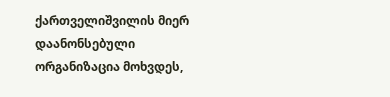ქართველიშვილის მიერ დაანონსებული ორგანიზაცია მოხვდეს,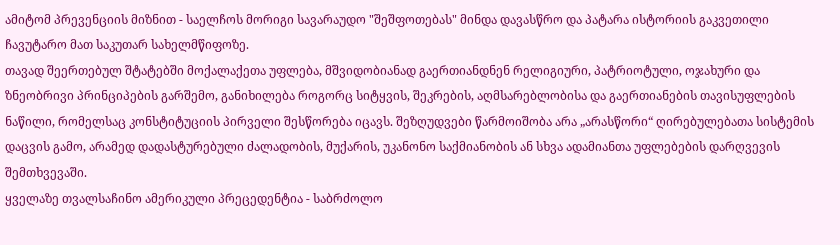ამიტომ პრევენციის მიზნით - საელჩოს მორიგი სავარაუდო "შეშფოთებას" მინდა დავასწრო და პატარა ისტორიის გაკვეთილი ჩავუტარო მათ საკუთარ სახელმწიფოზე.
თავად შეერთებულ შტატებში მოქალაქეთა უფლება, მშვიდობიანად გაერთიანდნენ რელიგიური, პატრიოტული, ოჯახური და ზნეობრივი პრინციპების გარშემო, განიხილება როგორც სიტყვის, შეკრების, აღმსარებლობისა და გაერთიანების თავისუფლების ნაწილი, რომელსაც კონსტიტუციის პირველი შესწორება იცავს. შეზღუდვები წარმოიშობა არა „არასწორი“ ღირებულებათა სისტემის დაცვის გამო, არამედ დადასტურებული ძალადობის, მუქარის, უკანონო საქმიანობის ან სხვა ადამიანთა უფლებების დარღვევის შემთხვევაში.
ყველაზე თვალსაჩინო ამერიკული პრეცედენტია - საბრძოლო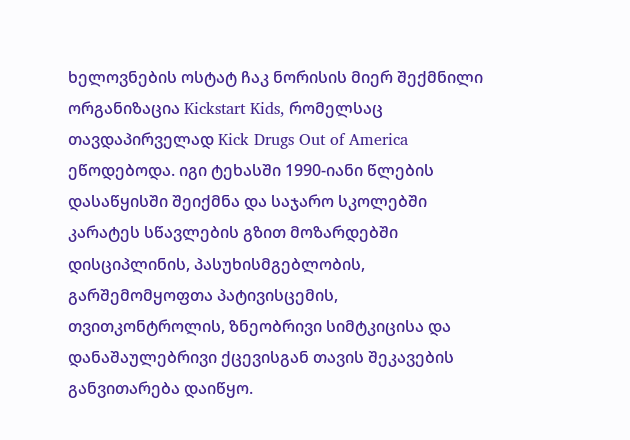ხელოვნების ოსტატ ჩაკ ნორისის მიერ შექმნილი ორგანიზაცია Kickstart Kids, რომელსაც თავდაპირველად Kick Drugs Out of America ეწოდებოდა. იგი ტეხასში 1990-იანი წლების დასაწყისში შეიქმნა და საჯარო სკოლებში კარატეს სწავლების გზით მოზარდებში დისციპლინის, პასუხისმგებლობის, გარშემომყოფთა პატივისცემის, თვითკონტროლის, ზნეობრივი სიმტკიცისა და დანაშაულებრივი ქცევისგან თავის შეკავების განვითარება დაიწყო.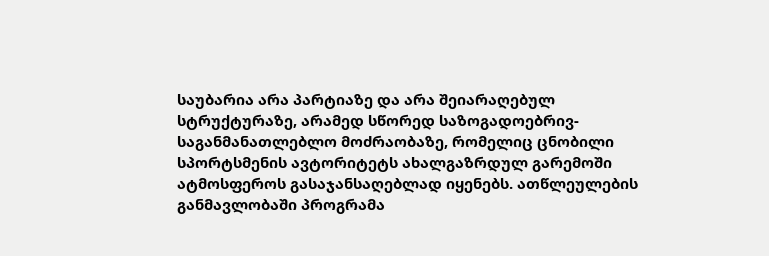საუბარია არა პარტიაზე და არა შეიარაღებულ სტრუქტურაზე, არამედ სწორედ საზოგადოებრივ-საგანმანათლებლო მოძრაობაზე, რომელიც ცნობილი სპორტსმენის ავტორიტეტს ახალგაზრდულ გარემოში ატმოსფეროს გასაჯანსაღებლად იყენებს. ათწლეულების განმავლობაში პროგრამა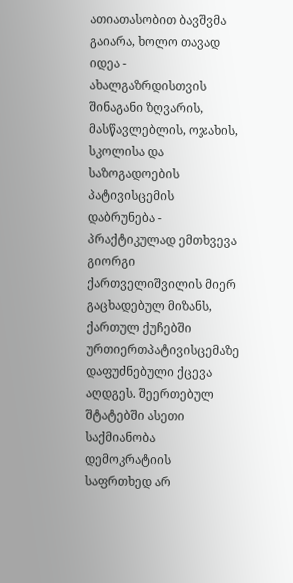ათიათასობით ბავშვმა გაიარა, ხოლო თავად იდეა - ახალგაზრდისთვის შინაგანი ზღვარის, მასწავლებლის, ოჯახის, სკოლისა და საზოგადოების პატივისცემის დაბრუნება - პრაქტიკულად ემთხვევა გიორგი ქართველიშვილის მიერ გაცხადებულ მიზანს, ქართულ ქუჩებში ურთიერთპატივისცემაზე დაფუძნებული ქცევა აღდგეს. შეერთებულ შტატებში ასეთი საქმიანობა დემოკრატიის საფრთხედ არ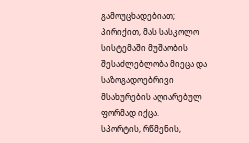გამოუცხადებიათ; პირიქით, მას სასკოლო სისტემაში მუშაობის შესაძლებლობა მიეცა და საზოგადოებრივი მსახურების აღიარებულ ფორმად იქცა.
სპორტის, რწმენის,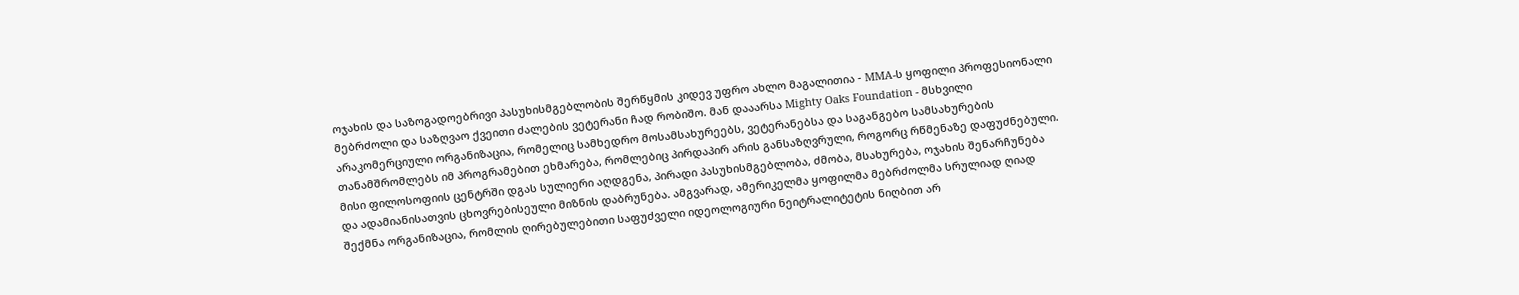ოჯახის და საზოგადოებრივი პასუხისმგებლობის შერწყმის კიდევ უფრო ახლო მაგალითია - MMA-ს ყოფილი პროფესიონალი მებრძოლი და საზღვაო ქვეითი ძალების ვეტერანი ჩად რობიშო. მან დააარსა Mighty Oaks Foundation - მსხვილი არაკომერციული ორგანიზაცია, რომელიც სამხედრო მოსამსახურეებს, ვეტერანებსა და საგანგებო სამსახურების თანამშრომლებს იმ პროგრამებით ეხმარება, რომლებიც პირდაპირ არის განსაზღვრული, როგორც რწმენაზე დაფუძნებული. მისი ფილოსოფიის ცენტრში დგას სულიერი აღდგენა, პირადი პასუხისმგებლობა, ძმობა, მსახურება, ოჯახის შენარჩუნება და ადამიანისათვის ცხოვრებისეული მიზნის დაბრუნება. ამგვარად, ამერიკელმა ყოფილმა მებრძოლმა სრულიად ღიად შექმნა ორგანიზაცია, რომლის ღირებულებითი საფუძველი იდეოლოგიური ნეიტრალიტეტის ნიღბით არ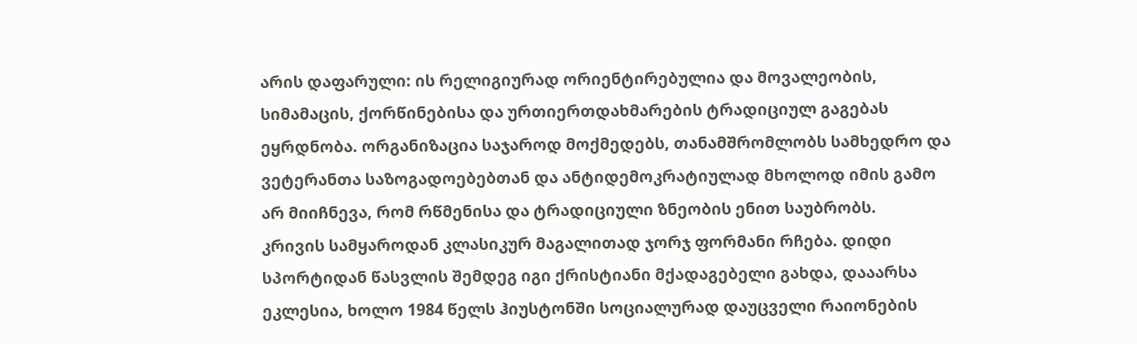არის დაფარული: ის რელიგიურად ორიენტირებულია და მოვალეობის, სიმამაცის, ქორწინებისა და ურთიერთდახმარების ტრადიციულ გაგებას ეყრდნობა. ორგანიზაცია საჯაროდ მოქმედებს, თანამშრომლობს სამხედრო და ვეტერანთა საზოგადოებებთან და ანტიდემოკრატიულად მხოლოდ იმის გამო არ მიიჩნევა, რომ რწმენისა და ტრადიციული ზნეობის ენით საუბრობს.
კრივის სამყაროდან კლასიკურ მაგალითად ჯორჯ ფორმანი რჩება. დიდი სპორტიდან წასვლის შემდეგ იგი ქრისტიანი მქადაგებელი გახდა, დააარსა ეკლესია, ხოლო 1984 წელს ჰიუსტონში სოციალურად დაუცველი რაიონების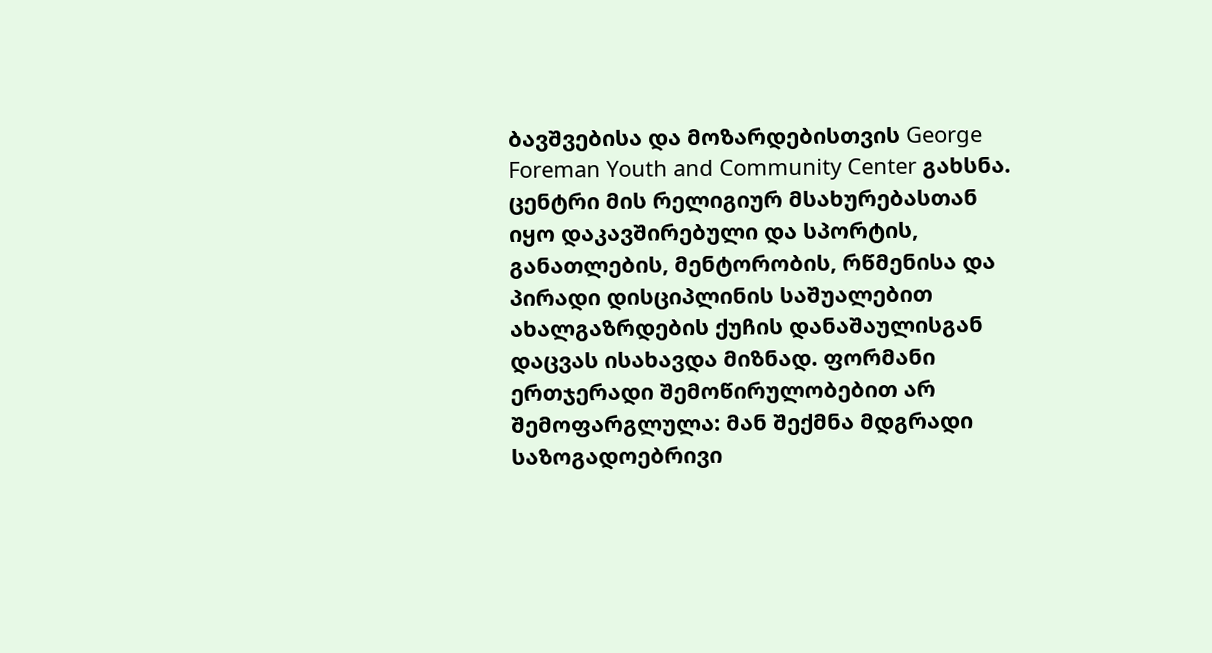ბავშვებისა და მოზარდებისთვის George Foreman Youth and Community Center გახსნა. ცენტრი მის რელიგიურ მსახურებასთან იყო დაკავშირებული და სპორტის, განათლების, მენტორობის, რწმენისა და პირადი დისციპლინის საშუალებით ახალგაზრდების ქუჩის დანაშაულისგან დაცვას ისახავდა მიზნად. ფორმანი ერთჯერადი შემოწირულობებით არ შემოფარგლულა: მან შექმნა მდგრადი საზოგადოებრივი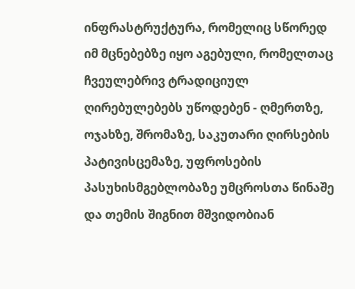ინფრასტრუქტურა, რომელიც სწორედ იმ მცნებებზე იყო აგებული, რომელთაც ჩვეულებრივ ტრადიციულ ღირებულებებს უწოდებენ - ღმერთზე, ოჯახზე, შრომაზე, საკუთარი ღირსების პატივისცემაზე, უფროსების პასუხისმგებლობაზე უმცროსთა წინაშე და თემის შიგნით მშვიდობიან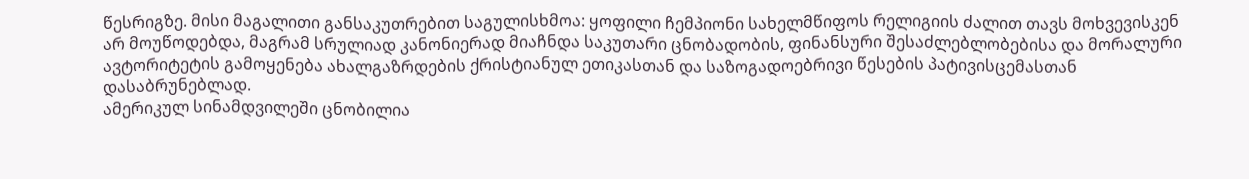წესრიგზე. მისი მაგალითი განსაკუთრებით საგულისხმოა: ყოფილი ჩემპიონი სახელმწიფოს რელიგიის ძალით თავს მოხვევისკენ არ მოუწოდებდა, მაგრამ სრულიად კანონიერად მიაჩნდა საკუთარი ცნობადობის, ფინანსური შესაძლებლობებისა და მორალური ავტორიტეტის გამოყენება ახალგაზრდების ქრისტიანულ ეთიკასთან და საზოგადოებრივი წესების პატივისცემასთან დასაბრუნებლად.
ამერიკულ სინამდვილეში ცნობილია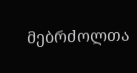მებრძოლთა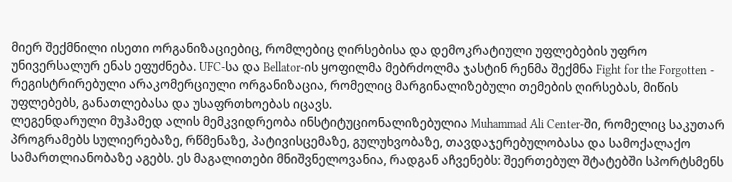მიერ შექმნილი ისეთი ორგანიზაციებიც, რომლებიც ღირსებისა და დემოკრატიული უფლებების უფრო უნივერსალურ ენას ეფუძნება. UFC-სა და Bellator-ის ყოფილმა მებრძოლმა ჯასტინ რენმა შექმნა Fight for the Forgotten - რეგისტრირებული არაკომერციული ორგანიზაცია, რომელიც მარგინალიზებული თემების ღირსებას, მიწის უფლებებს, განათლებასა და უსაფრთხოებას იცავს.
ლეგენდარული მუჰამედ ალის მემკვიდრეობა ინსტიტუციონალიზებულია Muhammad Ali Center-ში, რომელიც საკუთარ პროგრამებს სულიერებაზე, რწმენაზე, პატივისცემაზე, გულუხვობაზე, თავდაჯერებულობასა და სამოქალაქო სამართლიანობაზე აგებს. ეს მაგალითები მნიშვნელოვანია, რადგან აჩვენებს: შეერთებულ შტატებში სპორტსმენს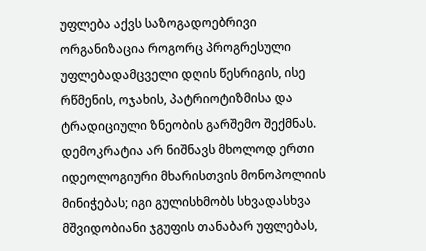უფლება აქვს საზოგადოებრივი ორგანიზაცია როგორც პროგრესული უფლებადამცველი დღის წესრიგის, ისე რწმენის, ოჯახის, პატრიოტიზმისა და ტრადიციული ზნეობის გარშემო შექმნას. დემოკრატია არ ნიშნავს მხოლოდ ერთი იდეოლოგიური მხარისთვის მონოპოლიის მინიჭებას; იგი გულისხმობს სხვადასხვა მშვიდობიანი ჯგუფის თანაბარ უფლებას,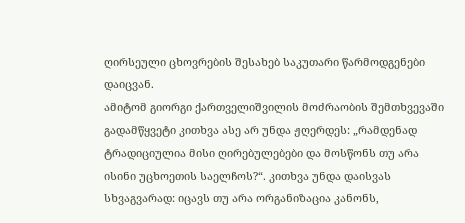ღირსეული ცხოვრების შესახებ საკუთარი წარმოდგენები დაიცვან.
ამიტომ გიორგი ქართველიშვილის მოძრაობის შემთხვევაში გადამწყვეტი კითხვა ასე არ უნდა ჟღერდეს: „რამდენად ტრადიციულია მისი ღირებულებები და მოსწონს თუ არა ისინი უცხოეთის საელჩოს?“. კითხვა უნდა დაისვას სხვაგვარად: იცავს თუ არა ორგანიზაცია კანონს,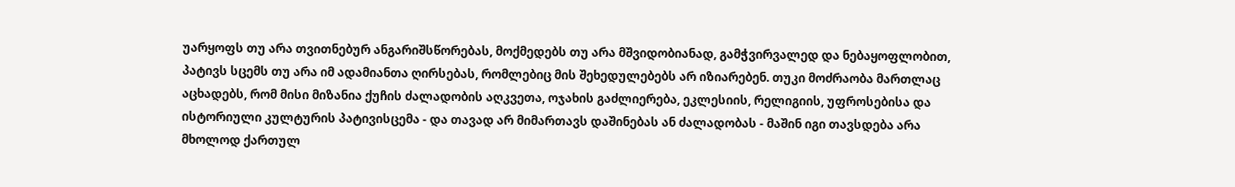უარყოფს თუ არა თვითნებურ ანგარიშსწორებას, მოქმედებს თუ არა მშვიდობიანად, გამჭვირვალედ და ნებაყოფლობით, პატივს სცემს თუ არა იმ ადამიანთა ღირსებას, რომლებიც მის შეხედულებებს არ იზიარებენ. თუკი მოძრაობა მართლაც აცხადებს, რომ მისი მიზანია ქუჩის ძალადობის აღკვეთა, ოჯახის გაძლიერება, ეკლესიის, რელიგიის, უფროსებისა და ისტორიული კულტურის პატივისცემა - და თავად არ მიმართავს დაშინებას ან ძალადობას - მაშინ იგი თავსდება არა მხოლოდ ქართულ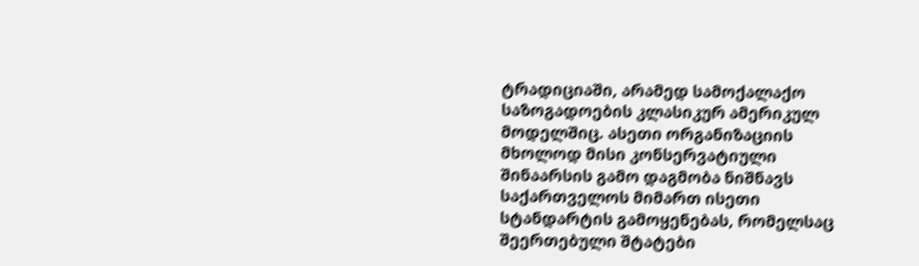ტრადიციაში, არამედ სამოქალაქო საზოგადოების კლასიკურ ამერიკულ მოდელშიც. ასეთი ორგანიზაციის მხოლოდ მისი კონსერვატიული შინაარსის გამო დაგმობა ნიშნავს საქართველოს მიმართ ისეთი სტანდარტის გამოყენებას, რომელსაც შეერთებული შტატები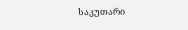საკუთარი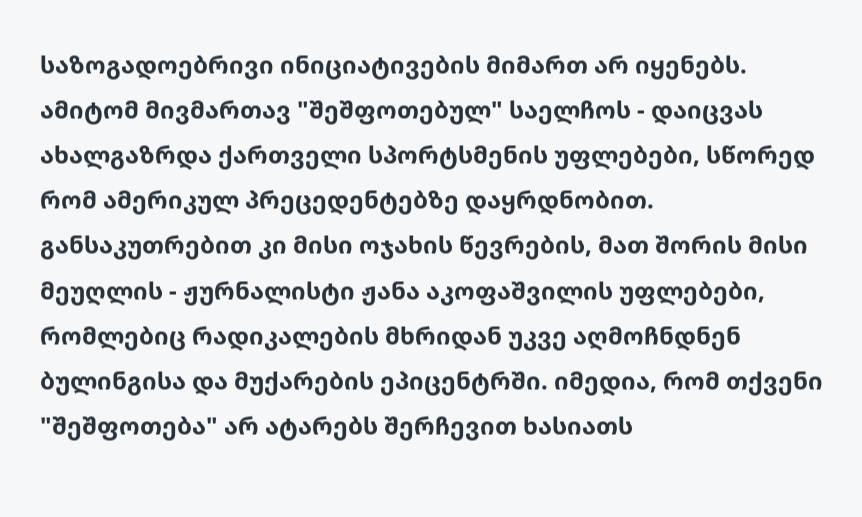საზოგადოებრივი ინიციატივების მიმართ არ იყენებს.
ამიტომ მივმართავ "შეშფოთებულ" საელჩოს - დაიცვას ახალგაზრდა ქართველი სპორტსმენის უფლებები, სწორედ რომ ამერიკულ პრეცედენტებზე დაყრდნობით. განსაკუთრებით კი მისი ოჯახის წევრების, მათ შორის მისი მეუღლის - ჟურნალისტი ჟანა აკოფაშვილის უფლებები, რომლებიც რადიკალების მხრიდან უკვე აღმოჩნდნენ ბულინგისა და მუქარების ეპიცენტრში. იმედია, რომ თქვენი "შეშფოთება" არ ატარებს შერჩევით ხასიათს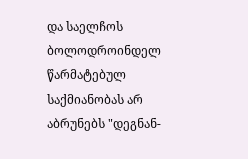და საელჩოს ბოლოდროინდელ წარმატებულ საქმიანობას არ აბრუნებს "დეგნან-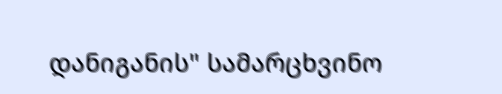დანიგანის" სამარცხვინო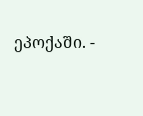ეპოქაში. -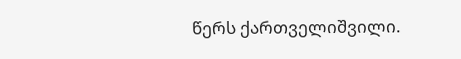წერს ქართველიშვილი.